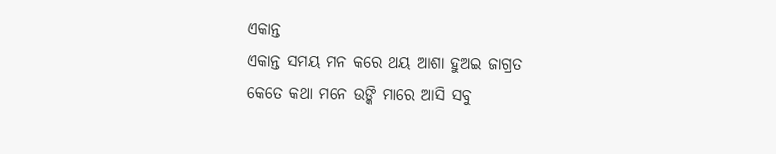ଏକାନ୍ତ
ଏକାନ୍ତ ସମୟ ମନ କରେ ଥୟ ଆଶା ହୁଅଇ ଜାଗ୍ରତ
କେତେ କଥା ମନେ ଉଙ୍କି ମାରେ ଆସି ସବୁ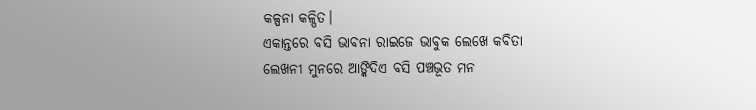କଳ୍ପନା କଳ୍ପିତ।
ଏକାନ୍ତରେ ବସି ଭାବନା ରାଇଜେ ଭାବୁକ ଲେଖେ କବିତା
ଲେଖନୀ ମୁନରେ ଆଙ୍କିଦିଏ ବସି ପଞ୍ଚଭୂତ ମନ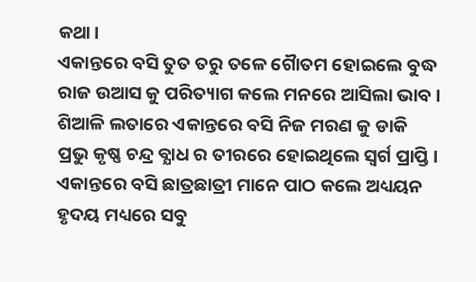କଥା।
ଏକାନ୍ତରେ ବସି ତୁତ ତରୁ ତଳେ ଗୈାତମ ହୋଇଲେ ବୁଦ୍ଧ
ରାଜ ଉଆସ କୁ ପରିତ୍ୟାଗ କଲେ ମନରେ ଆସିଲା ଭାବ।
ଶିଆଳି ଲତାରେ ଏକାନ୍ତରେ ବସି ନିଜ ମରଣ କୁ ଡାକି
ପ୍ରଭୁ କୃଷ୍ଣ ଚନ୍ଦ୍ର ବ୍ଯାଧ ର ତୀରରେ ହୋଇଥିଲେ ସ୍ବର୍ଗ ପ୍ରାପ୍ତି।
ଏକାନ୍ତରେ ବସି ଛାତ୍ରଛାତ୍ରୀ ମାନେ ପାଠ କଲେ ଅଧ୍ୟୟନ
ହୃଦୟ ମଧ୍ୟରେ ସବୁ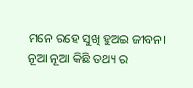ମନେ ରହେ ସୁଖି ହୁଅଇ ଜୀବନ।
ନୂଆ ନୂଆ କିଛି ତଥ୍ୟ ର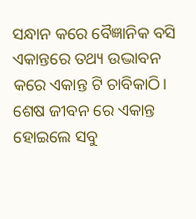ସନ୍ଧାନ କରେ ବୈଜ୍ଞାନିକ ବସି
ଏକାନ୍ତରେ ତଥ୍ୟ ଉଦ୍ଭାବନ କରେ ଏକାନ୍ତ ଟି ଚାବିକାଠି।
ଶେଷ ଜୀବନ ରେ ଏକାନ୍ତ ହୋଇଲେ ସବୁ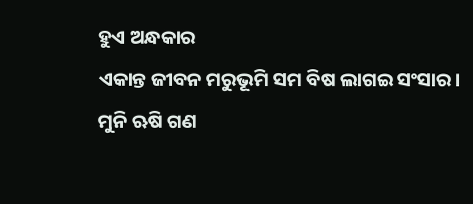ହୁଏ ଅନ୍ଧକାର
ଏକାନ୍ତ ଜୀବନ ମରୁଭୂମି ସମ ବିଷ ଲାଗଇ ସଂସାର।
ମୁନି ଋଷି ଗଣ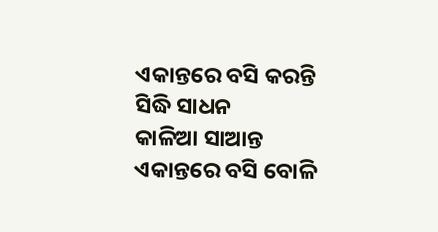ଏକାନ୍ତରେ ବସି କରନ୍ତି ସିଦ୍ଧି ସାଧନ
କାଳିଆ ସାଆନ୍ତ ଏକାନ୍ତରେ ବସି ବୋଳି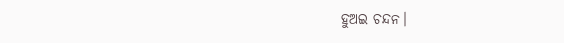ହୁଅଇ ଚନ୍ଦନ।